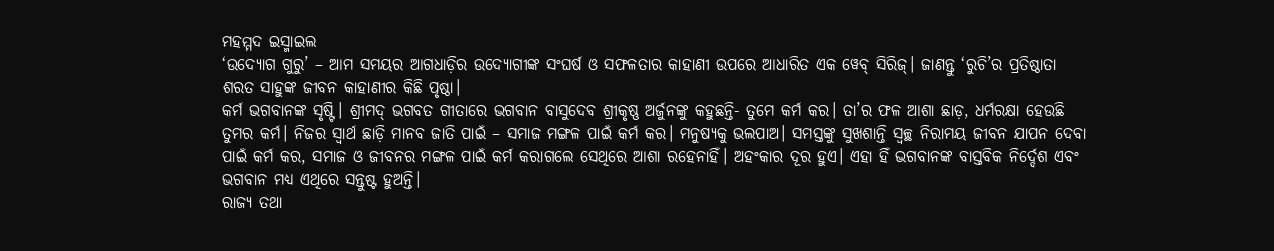ମହମ୍ମଦ ଇସ୍ମାଇଲ
‘ଉଦ୍ୟୋଗ ଗୁରୁ’ – ଆମ ସମୟର ଆଗଧାଡ଼ିର ଉଦ୍ୟୋଗୀଙ୍କ ସଂଘର୍ଷ ଓ ସଫଳତାର କାହାଣୀ ଉପରେ ଆଧାରିତ ଏକ ୱେବ୍ ସିରିଜ୍। ଜାଣନ୍ତୁ ‘ରୁଚି’ର ପ୍ରତିଷ୍ଠାତା ଶରତ ସାହୁଙ୍କ ଜୀବନ କାହାଣୀର କିଛି ପୃଷ୍ଠା।
କର୍ମ ଭଗବାନଙ୍କ ସୃଷ୍ଟି। ଶ୍ରୀମଦ୍ ଭଗବତ ଗୀତାରେ ଭଗବାନ ବାସୁଦେବ ଶ୍ରୀକୃଷ୍ଣ ଅର୍ଜୁନଙ୍କୁ କହୁଛନ୍ତି- ତୁମେ କର୍ମ କର। ତା’ର ଫଳ ଆଶା ଛାଡ଼, ଧର୍ମରକ୍ଷା ହେଉଛି ତୁମର କର୍ମ। ନିଜର ସ୍ୱାର୍ଥ ଛାଡ଼ି ମାନବ ଜାତି ପାଇଁ – ସମାଜ ମଙ୍ଗଳ ପାଇଁ କର୍ମ କର। ମନୁଷ୍ୟକୁ ଭଲପାଅ। ସମସ୍ତଙ୍କୁ ସୁଖଶାନ୍ତି ସ୍ୱଚ୍ଛ ନିରାମୟ ଜୀବନ ଯାପନ ଦେବା ପାଇଁ କର୍ମ କର, ସମାଜ ଓ ଜୀବନର ମଙ୍ଗଳ ପାଇଁ କର୍ମ କରାଗଲେ ସେଥିରେ ଆଶା ରହେନାହିଁ। ଅହଂକାର ଦୂର ହୁଏ। ଏହା ହିଁ ଭଗବାନଙ୍କ ବାସ୍ତବିକ ନିର୍ଦ୍ଦେଶ ଏବଂ ଭଗବାନ ମଧ୍ୟ ଏଥିରେ ସନ୍ତୁଷ୍ଟ ହୁଅନ୍ତି।
ରାଜ୍ୟ ତଥା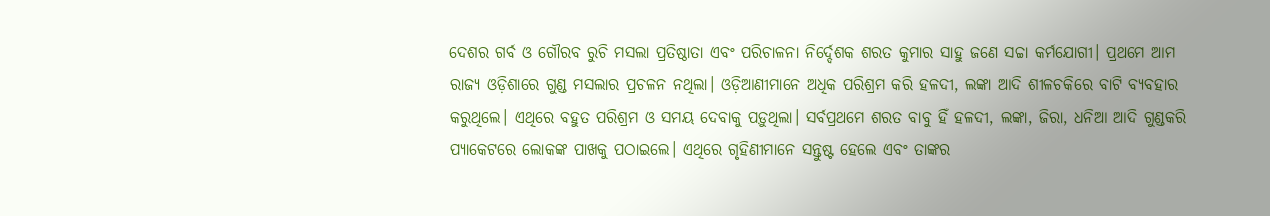ଦେଶର ଗର୍ବ ଓ ଗୌରବ ରୁଚି ମସଲା ପ୍ରତିଷ୍ଠାତା ଏବଂ ପରିଚାଳନା ନିର୍ଦ୍ଦେଶକ ଶରତ କୁମାର ସାହୁ ଜଣେ ସଚ୍ଚା କର୍ମଯୋଗୀ। ପ୍ରଥମେ ଆମ ରାଜ୍ୟ ଓଡ଼ିଶାରେ ଗୁଣ୍ଡ ମସଲାର ପ୍ରଚଳନ ନଥିଲା। ଓଡ଼ିଆଣୀମାନେ ଅଧିକ ପରିଶ୍ରମ କରି ହଳଦୀ, ଲଙ୍କା ଆଦି ଶୀଳଚକିରେ ବାଟି ବ୍ୟବହାର କରୁଥିଲେ। ଏଥିରେ ବହୁତ ପରିଶ୍ରମ ଓ ସମୟ ଦେବାକୁ ପଡ଼ୁଥିଲା। ସର୍ବପ୍ରଥମେ ଶରତ ବାବୁ ହିଁ ହଳଦୀ, ଲଙ୍କା, ଜିରା, ଧନିଆ ଆଦି ଗୁଣ୍ଡକରି ପ୍ୟାକେଟରେ ଲୋକଙ୍କ ପାଖକୁ ପଠାଇଲେ। ଏଥିରେ ଗୃହିଣୀମାନେ ସନ୍ତୁଷ୍ଟ ହେଲେ ଏବଂ ତାଙ୍କର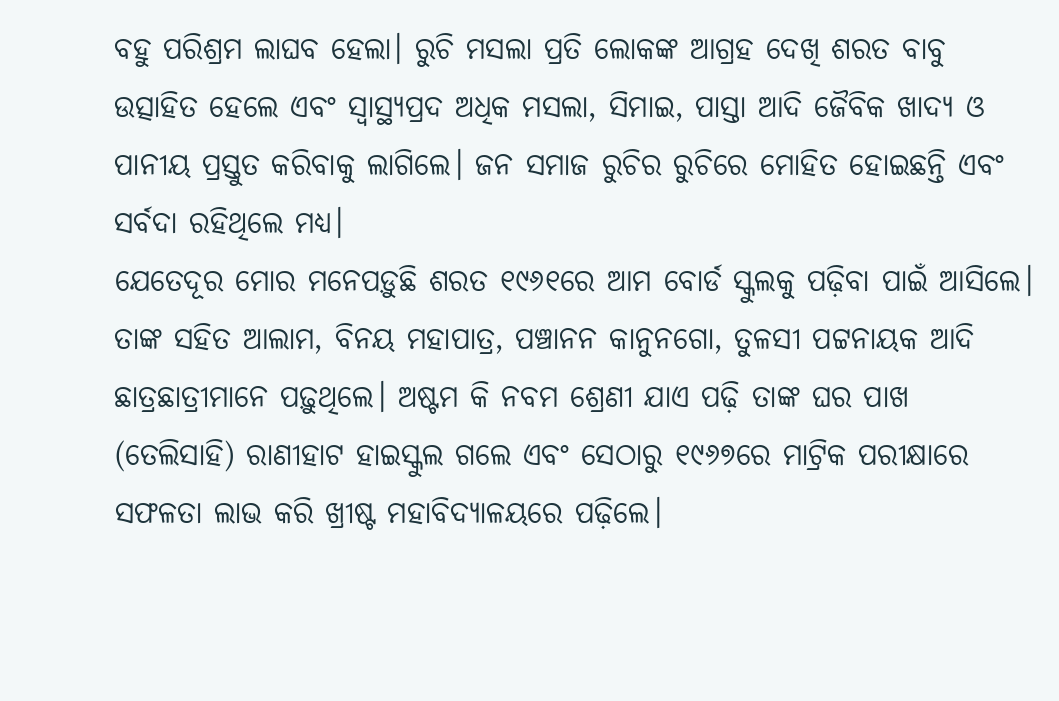ବହୁ ପରିଶ୍ରମ ଲାଘବ ହେଲା। ରୁଚି ମସଲା ପ୍ରତି ଲୋକଙ୍କ ଆଗ୍ରହ ଦେଖି ଶରତ ବାବୁ ଉତ୍ସାହିତ ହେଲେ ଏବଂ ସ୍ୱାସ୍ଥ୍ୟପ୍ରଦ ଅଧିକ ମସଲା, ସିମାଇ, ପାସ୍ତା ଆଦି ଜୈବିକ ଖାଦ୍ୟ ଓ ପାନୀୟ ପ୍ରସ୍ତୁତ କରିବାକୁ ଲାଗିଲେ। ଜନ ସମାଜ ରୁଚିର ରୁଚିରେ ମୋହିତ ହୋଇଛନ୍ତି ଏବଂ ସର୍ବଦା ରହିଥିଲେ ମଧ୍ୟ।
ଯେତେଦୂର ମୋର ମନେପଡ଼ୁଛି ଶରତ ୧୯୬୧ରେ ଆମ ବୋର୍ଡ ସ୍କୁଲକୁ ପଢ଼ିବା ପାଇଁ ଆସିଲେ। ତାଙ୍କ ସହିତ ଆଲାମ, ବିନୟ ମହାପାତ୍ର, ପଞ୍ଚାନନ କାନୁନଗୋ, ତୁଳସୀ ପଟ୍ଟନାୟକ ଆଦି ଛାତ୍ରଛାତ୍ରୀମାନେ ପଢ଼ୁଥିଲେ। ଅଷ୍ଟମ କି ନବମ ଶ୍ରେଣୀ ଯାଏ ପଢ଼ି ତାଙ୍କ ଘର ପାଖ (ତେଲିସାହି) ରାଣୀହାଟ ହାଇସ୍କୁଲ ଗଲେ ଏବଂ ସେଠାରୁ ୧୯୬୭ରେ ମାଟ୍ରିକ ପରୀକ୍ଷାରେ ସଫଳତା ଲାଭ କରି ଖ୍ରୀଷ୍ଟ ମହାବିଦ୍ୟାଳୟରେ ପଢ଼ିଲେ।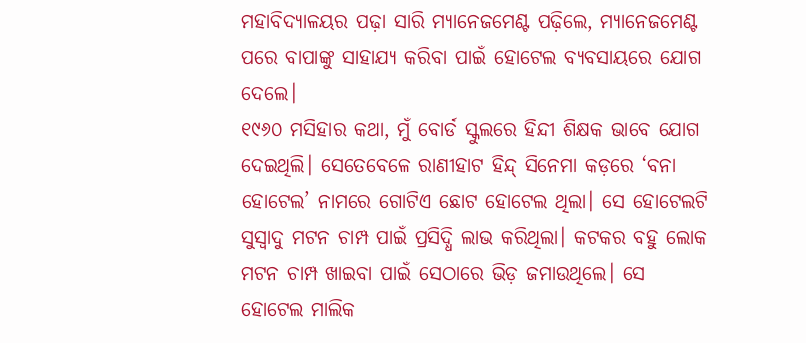ମହାବିଦ୍ୟାଳୟର ପଢ଼ା ସାରି ମ୍ୟାନେଜମେଣ୍ଟ ପଢ଼ିଲେ, ମ୍ୟାନେଜମେଣ୍ଟ ପରେ ବାପାଙ୍କୁ ସାହାଯ୍ୟ କରିବା ପାଇଁ ହୋଟେଲ ବ୍ୟବସାୟରେ ଯୋଗ ଦେଲେ।
୧୯୬୦ ମସିହାର କଥା, ମୁଁ ବୋର୍ଡ ସ୍କୁଲରେ ହିନ୍ଦୀ ଶିକ୍ଷକ ଭାବେ ଯୋଗ ଦେଇଥିଲି। ସେତେବେଳେ ରାଣୀହାଟ ହିନ୍ଦ୍ ସିନେମା କଡ଼ରେ ‘ବନା ହୋଟେଲ’ ନାମରେ ଗୋଟିଏ ଛୋଟ ହୋଟେଲ ଥିଲା। ସେ ହୋଟେଲଟି ସୁସ୍ୱାଦୁ ମଟନ ଚାମ୍ପ ପାଇଁ ପ୍ରସିଦ୍ଧି ଲାଭ କରିଥିଲା। କଟକର ବହୁ ଲୋକ ମଟନ ଚାମ୍ପ ଖାଇବା ପାଇଁ ସେଠାରେ ଭିଡ଼ ଜମାଉଥିଲେ। ସେ ହୋଟେଲ ମାଲିକ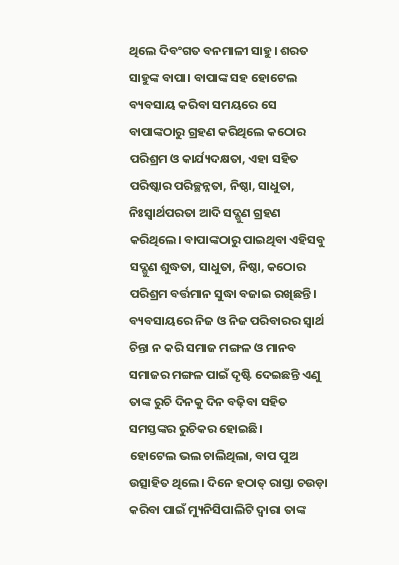ଥିଲେ ଦିବଂଗତ ବନମାଳୀ ସାହୁ। ଶରତ ସାହୁଙ୍କ ବାପା। ବାପାଙ୍କ ସହ ହୋଟେଲ ବ୍ୟବସାୟ କରିବା ସମୟରେ ସେ ବାପାଙ୍କଠାରୁ ଗ୍ରହଣ କରିଥିଲେ କଠୋର ପରିଶ୍ରମ ଓ କାର୍ଯ୍ୟଦକ୍ଷତା, ଏହା ସହିତ ପରିଷ୍କାର ପରିଚ୍ଛନ୍ନତା, ନିଷ୍ଠା, ସାଧୁତା, ନିଃସ୍ୱାର୍ଥପରତା ଆଦି ସଦ୍ଗୁଣ ଗ୍ରହଣ କରିଥିଲେ। ବାପାଙ୍କଠାରୁ ପାଇଥିବା ଏହିସବୁ ସଦ୍ଗୁଣ ଶୁଦ୍ଧତା, ସାଧୁତା, ନିଷ୍ଠା, କଠୋର ପରିଶ୍ରମ ବର୍ତ୍ତମାନ ସୁଦ୍ଧା ବଜାଇ ରଖିଛନ୍ତି। ବ୍ୟବସାୟରେ ନିଜ ଓ ନିଜ ପରିବାରର ସ୍ୱାର୍ଥ ଚିନ୍ତା ନ କରି ସମାଜ ମଙ୍ଗଳ ଓ ମାନବ ସମାଜର ମଙ୍ଗଳ ପାଇଁ ଦୃଷ୍ଟି ଦେଇଛନ୍ତି ଏଣୁ ତାଙ୍କ ରୁଚି ଦିନକୁ ଦିନ ବଢ଼ିବା ସହିତ ସମସ୍ତଙ୍କର ରୁଚିକର ହୋଇଛି।
ହୋଟେଲ ଭଲ ଚାଲିଥିଲା, ବାପ ପୁଅ ଉତ୍ସାହିତ ଥିଲେ। ଦିନେ ହଠାତ୍ ରାସ୍ତା ଚଉଡ଼ା କରିବା ପାଇଁ ମ୍ୟୁନିସିପାଲିଟି ଦ୍ୱାରା ତାଙ୍କ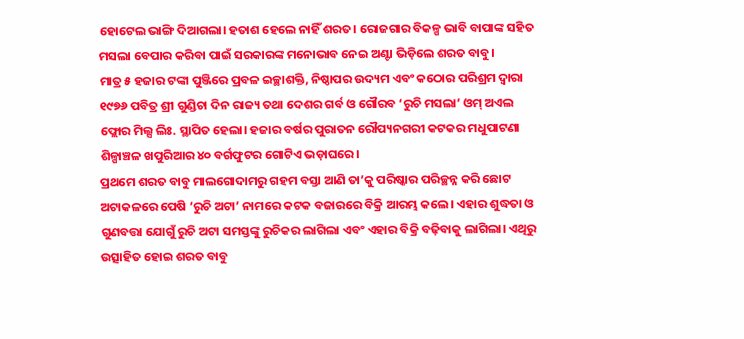ହୋଟେଲ ଭାଙ୍ଗି ଦିଆଗଲା। ହତାଶ ହେଲେ ନାହିଁ ଶରତ। ରୋଜଗାର ବିକଳ୍ପ ଭାବି ବାପାଙ୍କ ସହିତ ମସଲା ବେପାର କରିବା ପାଇଁ ସରକାରଙ୍କ ମନୋଭାବ ନେଇ ଅଣ୍ଟା ଭିଡ଼ିଲେ ଶରତ ବାବୁ।
ମାତ୍ର ୫ ହଜାର ଟଙ୍କା ପୁଞ୍ଜିରେ ପ୍ରବଳ ଇଚ୍ଛାଶକ୍ତି, ନିଷ୍ଠାପର ଉଦ୍ୟମ ଏବଂ କଠୋର ପରିଶ୍ରମ ଦ୍ୱାରା ୧୯୭୬ ପବିତ୍ର ଶ୍ରୀ ଗୁଣ୍ଡିଚା ଦିନ ରାଜ୍ୟ ତଥା ଦେଶର ଗର୍ବ ଓ ଗୌରବ ‘ରୁଚି ମସଲା’ ଓମ୍ ଅଏଲ ଫ୍ଲୋର ମିଲ୍ସ ଲିଃ. ସ୍ଥାପିତ ହେଲା। ହଜାର ବର୍ଷର ପୁରାତନ ରୌପ୍ୟନଗରୀ କଟକର ମଧୁପାଟଣା ଶିଳ୍ପାଞ୍ଚଳ ଖପୁରିଆର ୪୦ ବର୍ଗଫୁଟର ଗୋଟିଏ ଭଡ଼ାଘରେ।
ପ୍ରଥମେ ଶରତ ବାବୁ ମାଲଗୋଦାମରୁ ଗହମ ବସ୍ତା ଆଣି ତା’କୁ ପରିଷ୍କାର ପରିଚ୍ଛନ୍ନ କରି ଛୋଟ ଅଟାକଳରେ ପେଷି ‘ରୁଚି ଅଟା’ ନାମରେ କଟକ ବଜାରରେ ବିକ୍ରି ଆରମ୍ଭ କଲେ। ଏହାର ଶୁଦ୍ଧତା ଓ ଗୁଣବତ୍ତା ଯୋଗୁଁ ରୁଚି ଅଟା ସମସ୍ତଙ୍କୁ ରୁଚିକର ଲାଗିଲା ଏବଂ ଏହାର ବିକ୍ରି ବଢ଼ିବାକୁ ଲାଗିଲା। ଏଥିରୁ ଉତ୍ସାହିତ ହୋଇ ଶରତ ବାବୁ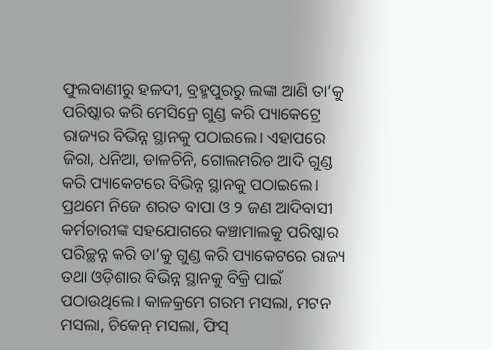ଫୁଲବାଣୀରୁ ହଳଦୀ, ବ୍ରହ୍ମପୁରରୁ ଲଙ୍କା ଆଣି ତା’କୁ ପରିଷ୍କାର କରି ମେସିନ୍ରେ ଗୁଣ୍ଡ କରି ପ୍ୟାକେଟ୍ରେ ରାଜ୍ୟର ବିଭିନ୍ନ ସ୍ଥାନକୁ ପଠାଇଲେ। ଏହାପରେ ଜିରା, ଧନିଆ, ଡାଳଚିନି, ଗୋଲମରିଚ ଆଦି ଗୁଣ୍ଡ କରି ପ୍ୟାକେଟରେ ବିଭିନ୍ନ ସ୍ଥାନକୁ ପଠାଇଲେ। ପ୍ରଥମେ ନିଜେ ଶରତ ବାପା ଓ ୨ ଜଣ ଆଦିବାସୀ କର୍ମଚାରୀଙ୍କ ସହଯୋଗରେ କଞ୍ଚାମାଲକୁ ପରିଷ୍କାର ପରିଚ୍ଛନ୍ନ କରି ତା’କୁ ଗୁଣ୍ଡ କରି ପ୍ୟାକେଟରେ ରାଜ୍ୟ ତଥା ଓଡ଼ିଶାର ବିଭିନ୍ନ ସ୍ଥାନକୁ ବିକ୍ରି ପାଇଁ ପଠାଉଥିଲେ। କାଳକ୍ରମେ ଗରମ ମସଲା, ମଟନ ମସଲା, ଚିକେନ୍ ମସଲା, ଫିସ୍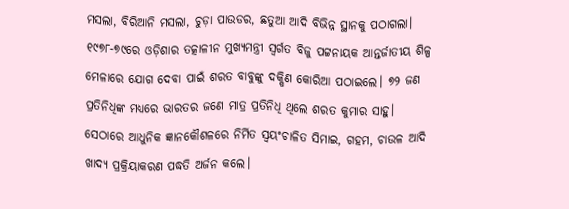ମସଲା, ବିରିଆନି ମସଲା, ଚୁଡ଼ା ପାଉଡର, ଛତୁଆ ଆଦି ବିଭିନ୍ନ ସ୍ଥାନକୁ ପଠାଗଲା।
୧୯୭୮-୭୯ରେ ଓଡ଼ିଶାର ତତ୍କାଳୀନ ମୁଖ୍ୟମନ୍ତ୍ରୀ ସ୍ୱର୍ଗତ ବିଜୁ ପଟ୍ଟନାୟକ ଆନ୍ତର୍ଜାତୀୟ ଶିଳ୍ପ ମେଳାରେ ଯୋଗ ଦେବା ପାଇଁ ଶରତ ବାବୁଙ୍କୁ ଦକ୍ଷିଣ କୋରିଆ ପଠାଇଲେ। ୭୨ ଜଣ ପ୍ରତିନିଧିଙ୍କ ମଧ୍ୟରେ ଭାରତର ଜଣେ ମାତ୍ର ପ୍ରତିନିଧି ଥିଲେ ଶରତ କୁମାର ସାହୁ। ସେଠାରେ ଆଧୁନିକ ଜ୍ଞାନକୌଶଳରେ ନିର୍ମିତ ସ୍ୱୟଂଚାଳିତ ସିମାଇ, ଗହମ, ଚାଉଳ ଆଦି ଖାଦ୍ୟ ପ୍ରକ୍ରିୟାକରଣ ପଦ୍ଧତି ଅର୍ଜନ କଲେ।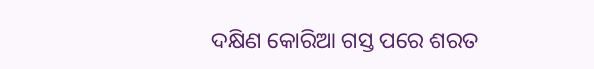ଦକ୍ଷିଣ କୋରିଆ ଗସ୍ତ ପରେ ଶରତ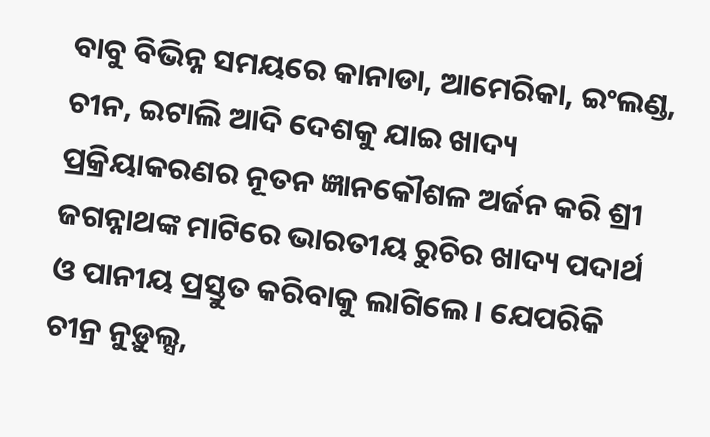ବାବୁ ବିଭିନ୍ନ ସମୟରେ କାନାଡା, ଆମେରିକା, ଇଂଲଣ୍ଡ, ଚୀନ, ଇଟାଲି ଆଦି ଦେଶକୁ ଯାଇ ଖାଦ୍ୟ ପ୍ରକ୍ରିୟାକରଣର ନୂତନ ଜ୍ଞାନକୌଶଳ ଅର୍ଜନ କରି ଶ୍ରୀ ଜଗନ୍ନାଥଙ୍କ ମାଟିରେ ଭାରତୀୟ ରୁଚିର ଖାଦ୍ୟ ପଦାର୍ଥ ଓ ପାନୀୟ ପ୍ରସ୍ତୁତ କରିବାକୁ ଲାଗିଲେ। ଯେପରିକି ଚୀନ୍ର ନୁଡ଼ୁଲ୍ସ,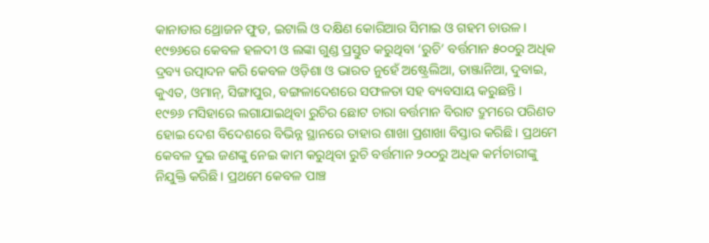କାନାଡାର ଥ୍ରୋଜନ ଫୁଡ, ଇଟାଲି ଓ ଦକ୍ଷିଣ କୋରିଆର ସିମାଇ ଓ ଗହମ ଚାଉଳ।
୧୯୭୬ରେ କେବଳ ହଳଦୀ ଓ ଲଙ୍କା ଗୁଣ୍ଡ ପ୍ରସ୍ତୁତ କରୁଥିବା ‘ରୁଚି’ ବର୍ତ୍ତମାନ ୫୦୦ରୁ ଅଧିକ ଦ୍ରବ୍ୟ ଉତ୍ପାଦନ କରି କେବଳ ଓଡ଼ିଶା ଓ ଭାରତ ନୁହେଁ ଅଷ୍ଟ୍ରେଲିଆ, ତାଞ୍ଜାନିଆ, ଦୁବାଇ, କୁଏତ, ଓମାନ୍, ସିଙ୍ଗାପୁର, ବଙ୍ଗଳାଦେଶରେ ସଫଳତା ସହ ବ୍ୟବସାୟ କରୁଛନ୍ତି।
୧୯୭୬ ମସିହାରେ ଲଗାଯାଇଥିବା ରୁଚିର ଛୋଟ ଚାରା ବର୍ତ୍ତମାନ ବିରାଟ ଦ୍ରୁମରେ ପରିଣତ ହୋଇ ଦେଶ ବିଦେଶରେ ବିଭିନ୍ନ ସ୍ଥାନରେ ତାହାର ଶାଖା ପ୍ରଶାଖା ବିସ୍ତାର କରିଛି। ପ୍ରଥମେ କେବଳ ଦୁଇ ଜଣଙ୍କୁ ନେଇ କାମ କରୁଥିବା ରୁଚି ବର୍ତ୍ତମାନ ୨୦୦ରୁ ଅଧିକ କର୍ମଚାରୀଙ୍କୁ ନିଯୁକ୍ତି କରିଛି। ପ୍ରଥମେ କେବଳ ପାଞ୍ଚ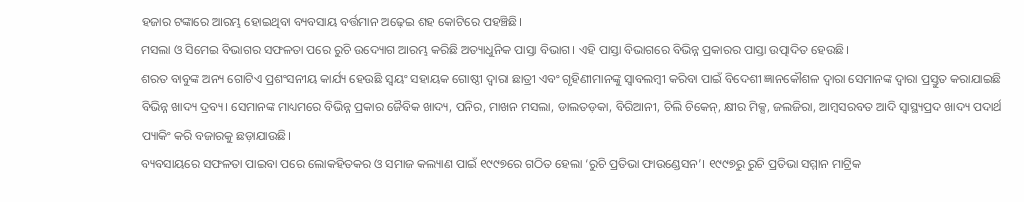ହଜାର ଟଙ୍କାରେ ଆରମ୍ଭ ହୋଇଥିବା ବ୍ୟବସାୟ ବର୍ତ୍ତମାନ ଅଢ଼େଇ ଶହ କୋଟିରେ ପହଞ୍ଚିଛି।
ମସଲା ଓ ସିମେଇ ବିଭାଗର ସଫଳତା ପରେ ରୁଚି ଉଦ୍ୟୋଗ ଆରମ୍ଭ କରିଛି ଅତ୍ୟାଧୁନିକ ପାସ୍ତା ବିଭାଗ। ଏହି ପାସ୍ତା ବିଭାଗରେ ବିଭିନ୍ନ ପ୍ରକାରର ପାସ୍ତା ଉତ୍ପାଦିତ ହେଉଛି।
ଶରତ ବାବୁଙ୍କ ଅନ୍ୟ ଗୋଟିଏ ପ୍ରଶଂସନୀୟ କାର୍ଯ୍ୟ ହେଉଛି ସ୍ୱୟଂ ସହାୟକ ଗୋଷ୍ଠୀ ଦ୍ୱାରା ଛାତ୍ରୀ ଏବଂ ଗୃହିଣୀମାନଙ୍କୁ ସ୍ୱାବଲମ୍ବୀ କରିବା ପାଇଁ ବିଦେଶୀ ଜ୍ଞାନକୌଶଳ ଦ୍ୱାରା ସେମାନଙ୍କ ଦ୍ୱାରା ପ୍ରସ୍ତୁତ କରାଯାଇଛି ବିଭିନ୍ନ ଖାଦ୍ୟ ଦ୍ରବ୍ୟ। ସେମାନଙ୍କ ମାଧ୍ୟମରେ ବିଭିନ୍ନ ପ୍ରକାର ଜୈବିକ ଖାଦ୍ୟ, ପନିର, ମାଖନ ମସଲା, ଡାଲତଡ଼କା, ବିରିଆନୀ, ଚିଲି ଚିକେନ୍, କ୍ଷୀର ମିକ୍ସ, ଜଲଜିରା, ଆମ୍ବସରବତ ଆଦି ସ୍ୱାସ୍ଥ୍ୟପ୍ରଦ ଖାଦ୍ୟ ପଦାର୍ଥ ପ୍ୟାକିଂ କରି ବଜାରକୁ ଛଡ଼ାଯାଉଛି।
ବ୍ୟବସାୟରେ ସଫଳତା ପାଇବା ପରେ ଲୋକହିତକର ଓ ସମାଜ କଲ୍ୟାଣ ପାଇଁ ୧୯୯୭ରେ ଗଠିତ ହେଲା ‘ରୁଚି ପ୍ରତିଭା ଫାଉଣ୍ଡେସନ’। ୧୯୯୭ରୁ ରୁଚି ପ୍ରତିଭା ସମ୍ମାନ ମାଟ୍ରିକ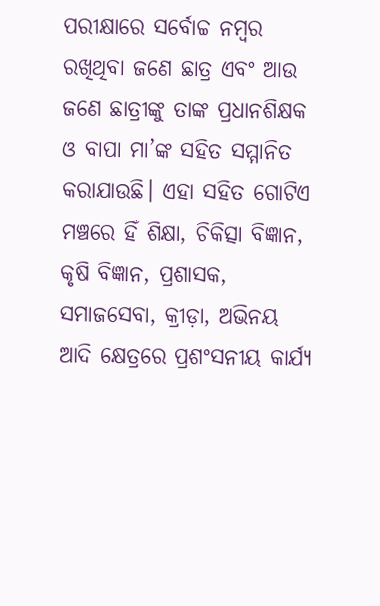ପରୀକ୍ଷାରେ ସର୍ବୋଚ୍ଚ ନମ୍ବର ରଖିଥିବା ଜଣେ ଛାତ୍ର ଏବଂ ଆଉ ଜଣେ ଛାତ୍ରୀଙ୍କୁ ତାଙ୍କ ପ୍ରଧାନଶିକ୍ଷକ ଓ ବାପା ମା’ଙ୍କ ସହିତ ସମ୍ମାନିତ କରାଯାଉଛି। ଏହା ସହିତ ଗୋଟିଏ ମଞ୍ଚରେ ହିଁ ଶିକ୍ଷା, ଚିକିତ୍ସା ବିଜ୍ଞାନ, କୃଷି ବିଜ୍ଞାନ, ପ୍ରଶାସକ, ସମାଜସେବା, କ୍ରୀଡ଼ା, ଅଭିନୟ ଆଦି କ୍ଷେତ୍ରରେ ପ୍ରଶଂସନୀୟ କାର୍ଯ୍ୟ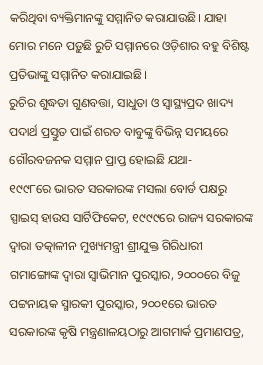କରିଥିବା ବ୍ୟକ୍ତିମାନଙ୍କୁ ସମ୍ମାନିତ କରାଯାଉଛି। ଯାହା ମୋର ମନେ ପଡ଼ୁଛି ରୁଚି ସମ୍ମାନରେ ଓଡ଼ିଶାର ବହୁ ବିଶିଷ୍ଟ ପ୍ରତିଭାଙ୍କୁ ସମ୍ମାନିତ କରାଯାଇଛି।
ରୁଚିର ଶୁଦ୍ଧତା ଗୁଣବତ୍ତା, ସାଧୁତା ଓ ସ୍ୱାସ୍ଥ୍ୟପ୍ରଦ ଖାଦ୍ୟ ପଦାର୍ଥ ପ୍ରସ୍ତୁତ ପାଇଁ ଶରତ ବାବୁଙ୍କୁ ବିଭିନ୍ନ ସମୟରେ ଗୌରବଜନକ ସମ୍ମାନ ପ୍ରାପ୍ତ ହୋଇଛି ଯଥା-
୧୯୯୮ରେ ଭାରତ ସରକାରଙ୍କ ମସଲା ବୋର୍ଡ ପକ୍ଷରୁ ସ୍ପାଇସ୍ ହାଉସ ସାର୍ଟିଫିକେଟ, ୧୯୯୯ରେ ରାଜ୍ୟ ସରକାରଙ୍କ ଦ୍ୱାରା ତତ୍କାଳୀନ ମୁଖ୍ୟମନ୍ତ୍ରୀ ଶ୍ରୀଯୁକ୍ତ ଗିରିଧାରୀ ଗମାଙ୍ଗୋଙ୍କ ଦ୍ୱାରା ସ୍ୱାଭିମାନ ପୁରସ୍କାର, ୨୦୦୦ରେ ବିଜୁ ପଟ୍ଟନାୟକ ସ୍ମାରକୀ ପୁରସ୍କାର, ୨୦୦୧ରେ ଭାରତ ସରକାରଙ୍କ କୃଷି ମନ୍ତ୍ରଣାଳୟଠାରୁ ଆଗମାର୍କ ପ୍ରମାଣପତ୍ର,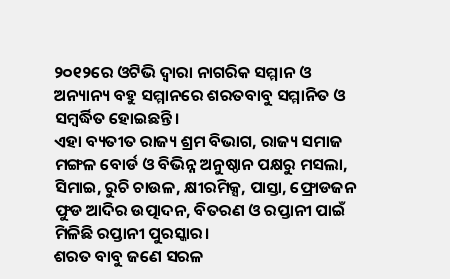୨୦୧୨ରେ ଓଟିଭି ଦ୍ୱାରା ନାଗରିକ ସମ୍ମାନ ଓ ଅନ୍ୟାନ୍ୟ ବହୁ ସମ୍ମାନରେ ଶରତବାବୁ ସମ୍ମାନିତ ଓ ସମ୍ବର୍ଦ୍ଧିତ ହୋଇଛନ୍ତି।
ଏହା ବ୍ୟତୀତ ରାଜ୍ୟ ଶ୍ରମ ବିଭାଗ, ରାଜ୍ୟ ସମାଜ ମଙ୍ଗଳ ବୋର୍ଡ ଓ ବିଭିନ୍ନ ଅନୁଷ୍ଠାନ ପକ୍ଷରୁ ମସଲା, ସିମାଇ, ରୁଚି ଚାଉଳ, କ୍ଷୀରମିକ୍ସ, ପାସ୍ତା, ଫ୍ରୋଡଜନ ଫୁଡ ଆଦିର ଉତ୍ପାଦନ, ବିତରଣ ଓ ରପ୍ତାନୀ ପାଇଁ ମିଳିଛି ରପ୍ତାନୀ ପୁରସ୍କାର।
ଶରତ ବାବୁ ଜଣେ ସରଳ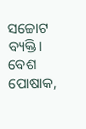ସଚ୍ଚୋଟ ବ୍ୟକ୍ତି। ବେଶ ପୋଷାକ,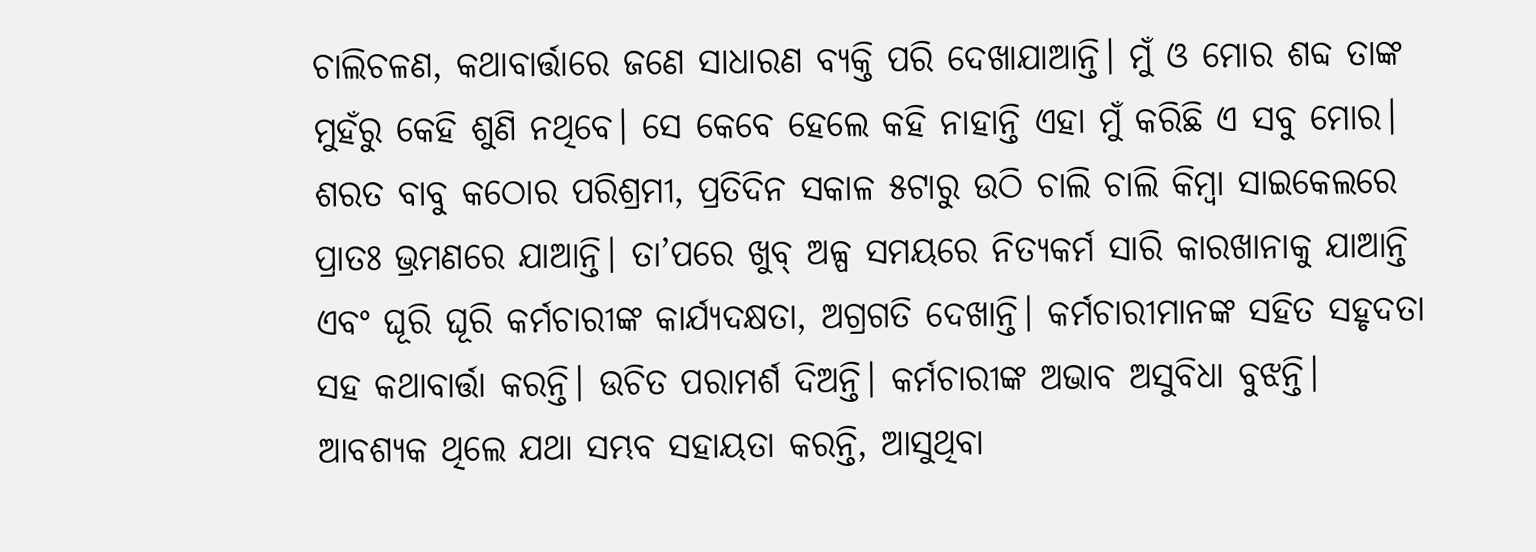ଚାଲିଚଳଣ, କଥାବାର୍ତ୍ତାରେ ଜଣେ ସାଧାରଣ ବ୍ୟକ୍ତି ପରି ଦେଖାଯାଆନ୍ତି। ମୁଁ ଓ ମୋର ଶବ୍ଦ ତାଙ୍କ ମୁହଁରୁ କେହି ଶୁଣି ନଥିବେ। ସେ କେବେ ହେଲେ କହି ନାହାନ୍ତି ଏହା ମୁଁ କରିଛି ଏ ସବୁ ମୋର।
ଶରତ ବାବୁ କଠୋର ପରିଶ୍ରମୀ, ପ୍ରତିଦିନ ସକାଳ ୫ଟାରୁ ଉଠି ଚାଲି ଚାଲି କିମ୍ବା ସାଇକେଲରେ ପ୍ରାତଃ ଭ୍ରମଣରେ ଯାଆନ୍ତି। ତା’ପରେ ଖୁବ୍ ଅଳ୍ପ ସମୟରେ ନିତ୍ୟକର୍ମ ସାରି କାରଖାନାକୁ ଯାଆନ୍ତି ଏବଂ ଘୂରି ଘୂରି କର୍ମଚାରୀଙ୍କ କାର୍ଯ୍ୟଦକ୍ଷତା, ଅଗ୍ରଗତି ଦେଖାନ୍ତି। କର୍ମଚାରୀମାନଙ୍କ ସହିତ ସହୃଦତା ସହ କଥାବାର୍ତ୍ତା କରନ୍ତି। ଉଚିତ ପରାମର୍ଶ ଦିଅନ୍ତି। କର୍ମଚାରୀଙ୍କ ଅଭାବ ଅସୁବିଧା ବୁଝନ୍ତି। ଆବଶ୍ୟକ ଥିଲେ ଯଥା ସମ୍ଭବ ସହାୟତା କରନ୍ତି, ଆସୁଥିବା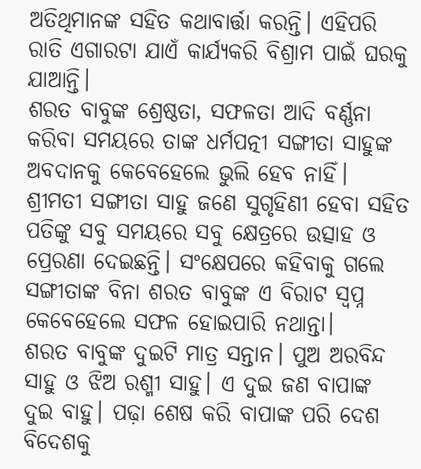ଅତିଥିମାନଙ୍କ ସହିତ କଥାବାର୍ତ୍ତା କରନ୍ତି। ଏହିପରି ରାତି ଏଗାରଟା ଯାଏଁ କାର୍ଯ୍ୟକରି ବିଶ୍ରାମ ପାଇଁ ଘରକୁ ଯାଆନ୍ତି।
ଶରତ ବାବୁଙ୍କ ଶ୍ରେଷ୍ଠତା, ସଫଳତା ଆଦି ବର୍ଣ୍ଣନା କରିବା ସମୟରେ ତାଙ୍କ ଧର୍ମପତ୍ନୀ ସଙ୍ଗୀତା ସାହୁଙ୍କ ଅବଦାନକୁ କେବେହେଲେ ଭୁଲି ହେବ ନାହିଁ। ଶ୍ରୀମତୀ ସଙ୍ଗୀତା ସାହୁ ଜଣେ ସୁଗୃହିଣୀ ହେବା ସହିତ ପତିଙ୍କୁ ସବୁ ସମୟରେ ସବୁ କ୍ଷେତ୍ରରେ ଉତ୍ସାହ ଓ ପ୍ରେରଣା ଦେଇଛନ୍ତି। ସଂକ୍ଷେପରେ କହିବାକୁ ଗଲେ ସଙ୍ଗୀତାଙ୍କ ବିନା ଶରତ ବାବୁଙ୍କ ଏ ବିରାଟ ସ୍ୱପ୍ନ କେବେହେଲେ ସଫଳ ହୋଇପାରି ନଥାନ୍ତା।
ଶରତ ବାବୁଙ୍କ ଦୁଇଟି ମାତ୍ର ସନ୍ତାନ। ପୁଅ ଅରବିନ୍ଦ ସାହୁ ଓ ଝିଅ ରଶ୍ମୀ ସାହୁ। ଏ ଦୁଇ ଜଣ ବାପାଙ୍କ ଦୁଇ ବାହୁ। ପଢ଼ା ଶେଷ କରି ବାପାଙ୍କ ପରି ଦେଶ ବିଦେଶକୁ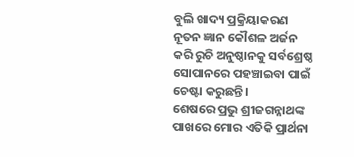ବୁଲି ଖାଦ୍ୟ ପ୍ରକ୍ରିୟାକରଣ ନୂତନ ଜ୍ଞାନ କୌଶଳ ଅର୍ଜନ କରି ରୁଚି ଅନୁଷ୍ଠାନକୁ ସର୍ବଶ୍ରେଷ୍ଠ ସୋପାନରେ ପହଞ୍ଚାଇବା ପାଇଁ ଚେଷ୍ଟା କରୁଛନ୍ତି।
ଶେଷରେ ପ୍ରଭୁ ଶ୍ରୀଜଗନ୍ନାଥଙ୍କ ପାଖରେ ମୋର ଏତିକି ପ୍ରାର୍ଥନା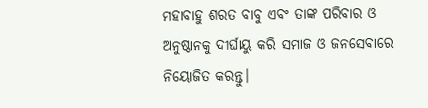ମହାବାହୁ ଶରତ ବାବୁ ଏବଂ ତାଙ୍କ ପରିବାର ଓ ଅନୁଷ୍ଠାନକୁ ଦୀର୍ଘାୟୁ କରି ସମାଜ ଓ ଜନସେବାରେ ନିୟୋଜିତ କରନ୍ତୁ।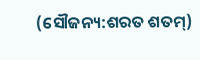(ସୌଜନ୍ୟ:ଶରତ ଶତମ୍)